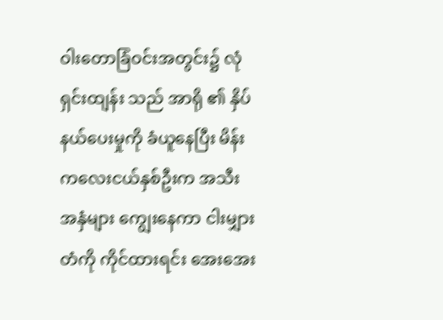ဝါးတောခြံဝင်းအတွင်း၌ လုံရှင်းထျန်း သည် အာရို ၏ နှိပ်နယ်ပေးမှုကို ခံယူနေပြီး မိန်းကလေးငယ်နှစ်ဦးက အသီးအနှံများ ကျွေးနေကာ ငါးမျှားတံကို ကိုင်ထားရင်း အေးအေး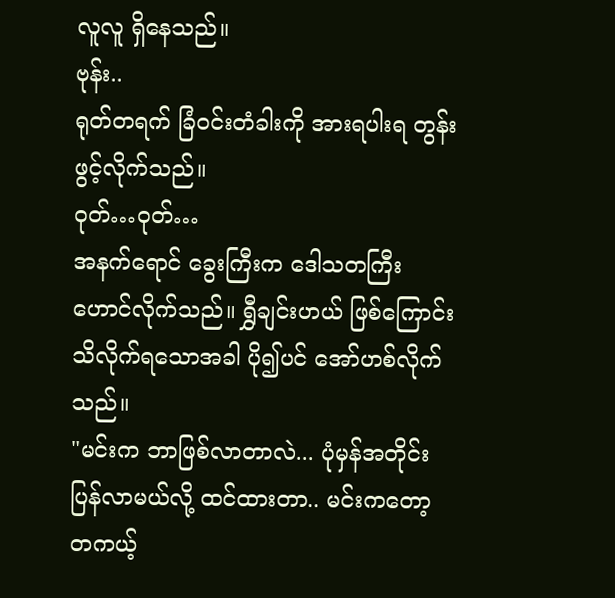လူလူ ရှိနေသည်။
ဗုန်း..
ရုတ်တရက် ခြံဝင်းတံခါးကို အားရပါးရ တွန်းဖွင့်လိုက်သည်။
ဝုတ်…ဝုတ်…
အနက်ရောင် ခွေးကြီးက ဒေါသတကြီး ဟောင်လိုက်သည်။ ရွှီချင်းဟယ် ဖြစ်ကြောင်း သိလိုက်ရသောအခါ ပို၍ပင် အော်ဟစ်လိုက်သည်။
"မင်းက ဘာဖြစ်လာတာလဲ... ပုံမှန်အတိုင်း ပြန်လာမယ်လို့ ထင်ထားတာ.. မင်းကတော့ တကယ့်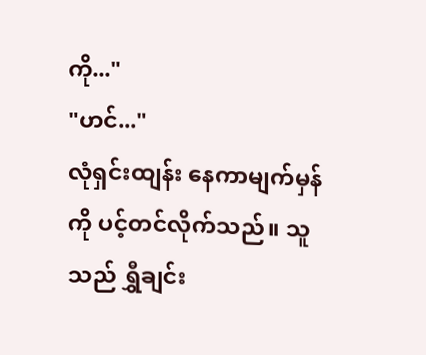ကို..."
"ဟင်..."
လုံရှင်းထျန်း နေကာမျက်မှန်ကို ပင့်တင်လိုက်သည်။ သူသည် ရွှီချင်း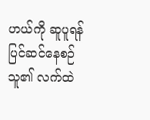ဟယ်ကို ဆူပူရန် ပြင်ဆင်နေစဉ် သူ၏ လက်ထဲ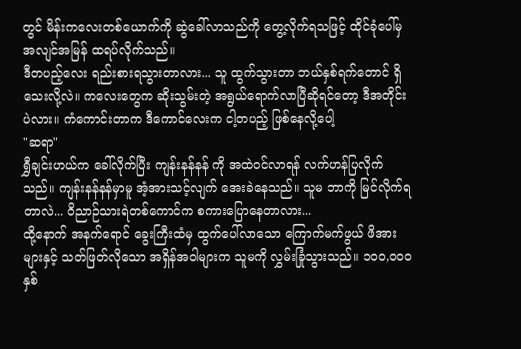တွင် မိန်းကလေးတစ်ယောက်ကို ဆွဲခေါ်လာသည်ကို တွေ့လိုက်ရသဖြင့် ထိုင်ခုံပေါ်မှ အလျင်အမြန် ထရပ်လိုက်သည်။
ဒီတပည့်လေး ရည်းစားရသွားတာလား... သူ ထွက်သွားတာ ဘယ်နှစ်ရက်တောင် ရှိသေးလို့လဲ။ ကလေးတွေက ဆိုးသွမ်းတဲ့ အရွယ်ရောက်လာပြီဆိုရင်တော့ ဒီအတိုင်းပဲလား။ ကံကောင်းတာက ဒီကောင်လေးက ငါ့တပည့် ဖြစ်နေလို့ပေါ့
"ဆရာ"
ရွှီချင်းဟယ်က ခေါ်လိုက်ပြီး ကျန်းနန်နန် ကို အထဲဝင်လာရန် လက်ဟန်ပြလိုက်သည်။ ကျန်းနန်နန်မှာမူ အံ့အားသင့်လျက် အေးခဲနေသည်။ သူမ ဘာကို မြင်လိုက်ရတာလဲ... ဝိညာဉ်သားရဲတစ်ကောင်က စကားပြောနေတာလား...
ထို့နောက် အနက်ရောင် ခွေးကြီးထံမှ ထွက်ပေါ်လာသော ကြောက်မက်ဖွယ် ဖိအားများနှင့် သတ်ဖြတ်လိုသော အရှိန်အဝါများက သူမကို လွှမ်းခြုံသွားသည်။ ၁၀၀,၀၀၀ နှစ်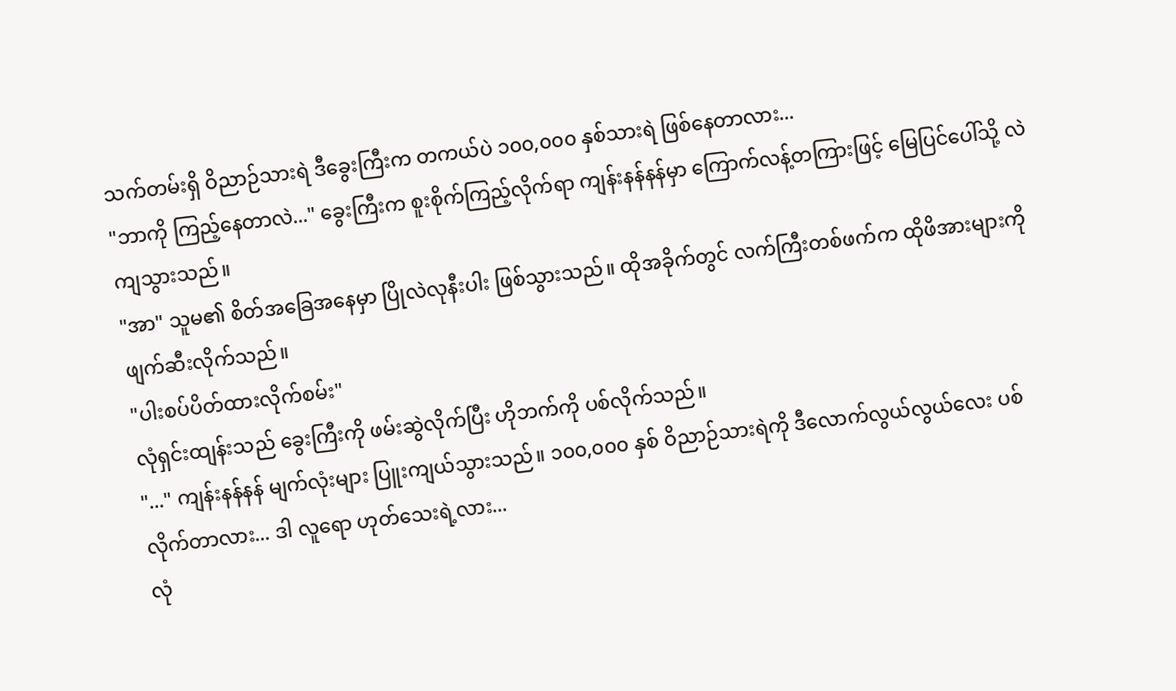သက်တမ်းရှိ ဝိညာဉ်သားရဲ ဒီခွေးကြီးက တကယ်ပဲ ၁၀၀,၀၀၀ နှစ်သားရဲ ဖြစ်နေတာလား...
"ဘာကို ကြည့်နေတာလဲ..." ခွေးကြီးက စူးစိုက်ကြည့်လိုက်ရာ ကျန်းနန်နန်မှာ ကြောက်လန့်တကြားဖြင့် မြေပြင်ပေါ်သို့ လဲကျသွားသည်။
"အာ" သူမ၏ စိတ်အခြေအနေမှာ ပြိုလဲလုနီးပါး ဖြစ်သွားသည်။ ထိုအခိုက်တွင် လက်ကြီးတစ်ဖက်က ထိုဖိအားများကို ဖျက်ဆီးလိုက်သည်။
"ပါးစပ်ပိတ်ထားလိုက်စမ်း"
လုံရှင်းထျန်းသည် ခွေးကြီးကို ဖမ်းဆွဲလိုက်ပြီး ဟိုဘက်ကို ပစ်လိုက်သည်။
"..." ကျန်းနန်နန် မျက်လုံးများ ပြူးကျယ်သွားသည်။ ၁၀၀,၀၀၀ နှစ် ဝိညာဉ်သားရဲကို ဒီလောက်လွယ်လွယ်လေး ပစ်လိုက်တာလား... ဒါ လူရော ဟုတ်သေးရဲ့လား...
လုံ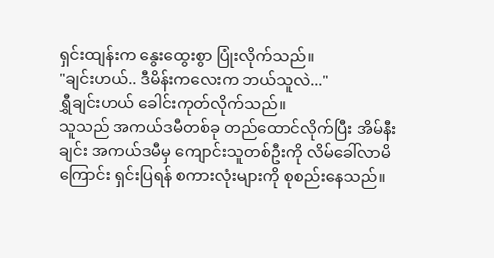ရှင်းထျန်းက နွေးထွေးစွာ ပြုံးလိုက်သည်။
"ချင်းဟယ်.. ဒီမိန်းကလေးက ဘယ်သူလဲ..."
ရွှီချင်းဟယ် ခေါင်းကုတ်လိုက်သည်။
သူသည် အကယ်ဒမီတစ်ခု တည်ထောင်လိုက်ပြီး အိမ်နီးချင်း အကယ်ဒမီမှ ကျောင်းသူတစ်ဦးကို လိမ်ခေါ်လာမိကြောင်း ရှင်းပြရန် စကားလုံးများကို စုစည်းနေသည်။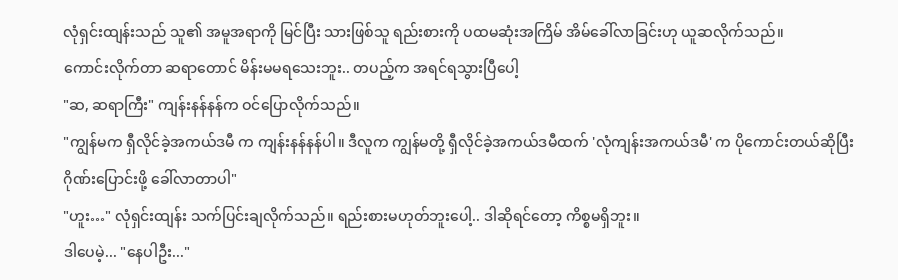လုံရှင်းထျန်းသည် သူ၏ အမူအရာကို မြင်ပြီး သားဖြစ်သူ ရည်းစားကို ပထမဆုံးအကြိမ် အိမ်ခေါ်လာခြင်းဟု ယူဆလိုက်သည်။
ကောင်းလိုက်တာ ဆရာတောင် မိန်းမမရသေးဘူး.. တပည့်က အရင်ရသွားပြီပေါ့
"ဆ, ဆရာကြီး" ကျန်းနန်နန်က ဝင်ပြောလိုက်သည်။
"ကျွန်မက ရှီလိုင်ခဲ့အကယ်ဒမီ က ကျန်းနန်နန်ပါ။ ဒီလူက ကျွန်မတို့ ရှီလိုင်ခဲ့အကယ်ဒမီထက် 'လုံကျန်းအကယ်ဒမီ' က ပိုကောင်းတယ်ဆိုပြီး ဂိုဏ်းပြောင်းဖို့ ခေါ်လာတာပါ"
"ဟူး…" လုံရှင်းထျန်း သက်ပြင်းချလိုက်သည်။ ရည်းစားမဟုတ်ဘူးပေါ့.. ဒါဆိုရင်တော့ ကိစ္စမရှိဘူး။
ဒါပေမဲ့... "နေပါဦး..."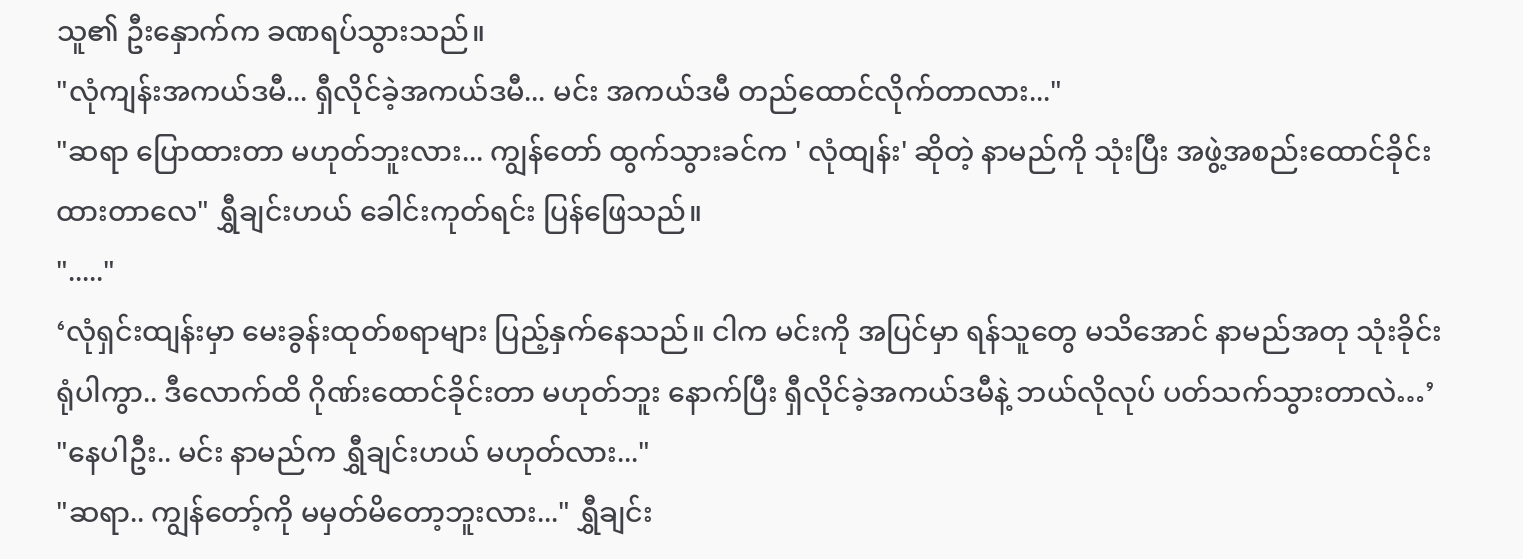သူ၏ ဦးနှောက်က ခဏရပ်သွားသည်။
"လုံကျန်းအကယ်ဒမီ... ရှီလိုင်ခဲ့အကယ်ဒမီ... မင်း အကယ်ဒမီ တည်ထောင်လိုက်တာလား..."
"ဆရာ ပြောထားတာ မဟုတ်ဘူးလား... ကျွန်တော် ထွက်သွားခင်က ' လုံထျန်း' ဆိုတဲ့ နာမည်ကို သုံးပြီး အဖွဲ့အစည်းထောင်ခိုင်းထားတာလေ" ရွှီချင်းဟယ် ခေါင်းကုတ်ရင်း ပြန်ဖြေသည်။
"....."
‘လုံရှင်းထျန်းမှာ မေးခွန်းထုတ်စရာများ ပြည့်နှက်နေသည်။ ငါက မင်းကို အပြင်မှာ ရန်သူတွေ မသိအောင် နာမည်အတု သုံးခိုင်း ရုံပါကွာ.. ဒီလောက်ထိ ဂိုဏ်းထောင်ခိုင်းတာ မဟုတ်ဘူး နောက်ပြီး ရှီလိုင်ခဲ့အကယ်ဒမီနဲ့ ဘယ်လိုလုပ် ပတ်သက်သွားတာလဲ…’
"နေပါဦး.. မင်း နာမည်က ရွှီချင်းဟယ် မဟုတ်လား..."
"ဆရာ.. ကျွန်တော့်ကို မမှတ်မိတော့ဘူးလား..." ရွှီချင်း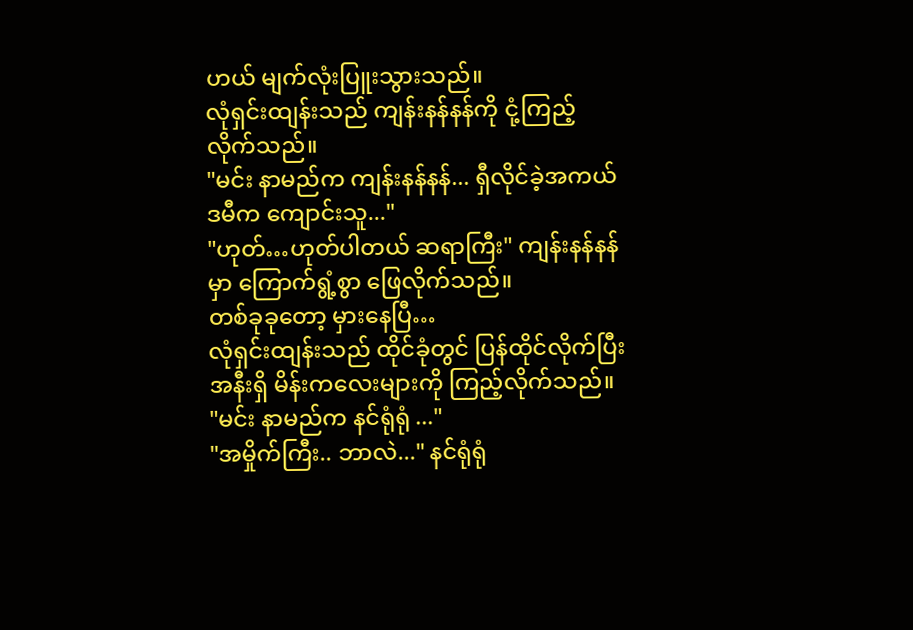ဟယ် မျက်လုံးပြူးသွားသည်။
လုံရှင်းထျန်းသည် ကျန်းနန်နန်ကို ငုံ့ကြည့်လိုက်သည်။
"မင်း နာမည်က ကျန်းနန်နန်... ရှီလိုင်ခဲ့အကယ်ဒမီက ကျောင်းသူ..."
"ဟုတ်…ဟုတ်ပါတယ် ဆရာကြီး" ကျန်းနန်နန်မှာ ကြောက်ရွံ့စွာ ဖြေလိုက်သည်။
တစ်ခုခုတော့ မှားနေပြီ…
လုံရှင်းထျန်းသည် ထိုင်ခုံတွင် ပြန်ထိုင်လိုက်ပြီး အနီးရှိ မိန်းကလေးများကို ကြည့်လိုက်သည်။
"မင်း နာမည်က နင်ရုံရုံ ..."
"အမှိုက်ကြီး.. ဘာလဲ..." နင်ရုံရုံ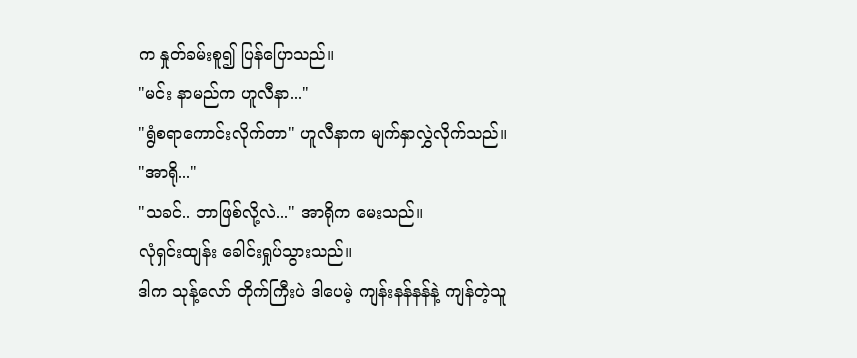က နှုတ်ခမ်းစူ၍ ပြန်ပြောသည်။
"မင်း နာမည်က ဟူလီနာ..."
"ရွံစရာကောင်းလိုက်တာ" ဟူလီနာက မျက်နှာလွှဲလိုက်သည်။
"အာရို..."
"သခင်.. ဘာဖြစ်လို့လဲ..." အာရိုက မေးသည်။
လုံရှင်းထျန်း ခေါင်းရှုပ်သွားသည်။
ဒါက သုန့်လော် တိုက်ကြီးပဲ ဒါပေမဲ့ ကျန်းနန်နန်နဲ့ ကျန်တဲ့သူ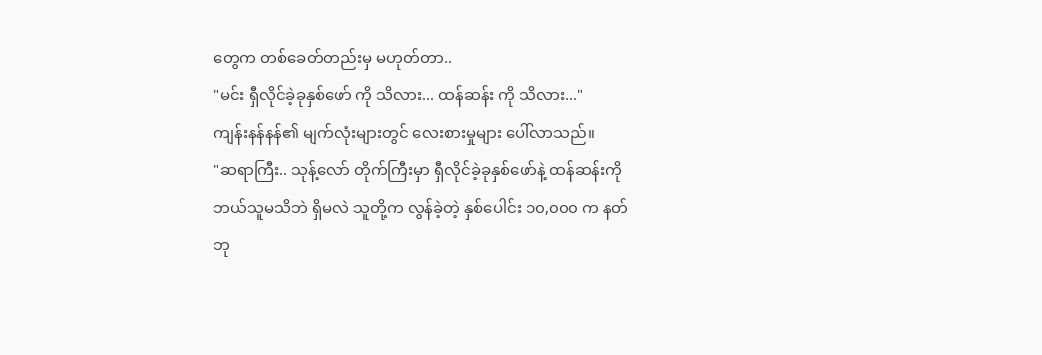တွေက တစ်ခေတ်တည်းမှ မဟုတ်တာ..
"မင်း ရှီလိုင်ခဲ့ခုနှစ်ဖော် ကို သိလား... ထန်ဆန်း ကို သိလား..."
ကျန်းနန်နန်၏ မျက်လုံးများတွင် လေးစားမှုများ ပေါ်လာသည်။
"ဆရာကြီး.. သုန့်လော် တိုက်ကြီးမှာ ရှီလိုင်ခဲ့ခုနှစ်ဖော်နဲ့ ထန်ဆန်းကို ဘယ်သူမသိဘဲ ရှိမလဲ သူတို့က လွန်ခဲ့တဲ့ နှစ်ပေါင်း ၁၀,၀၀၀ က နတ်ဘု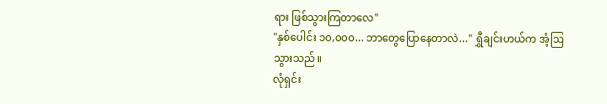ရား ဖြစ်သွားကြတာလေ"
"နှစ်ပေါင်း ၁၀,၀၀၀... ဘာတွေပြောနေတာလဲ..." ရွှီချင်းဟယ်က အံ့ဩသွားသည်။
လုံရှင်း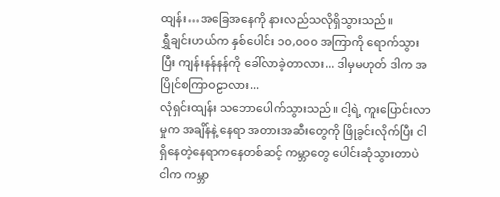ထျန်း…အခြေအနေကို နားလည်သလိုရှိသွားသည်။
ရွှီချင်းဟယ်က နှစ်ပေါင်း ၁၀,၀၀၀ အကြာကို ရောက်သွားပြီး ကျန်းနန်နန်ကို ခေါ်လာခဲ့တာလား... ဒါမှမဟုတ် ဒါက အပြိုင်စကြာဝဠာလား...
လုံရှင်းထျန်း သဘောပေါက်သွားသည်။ ငါ့ရဲ့ ကူးပြောင်းလာမှုက အချိန်နဲ့ နေရာ အတားအဆီးတွေကို ဖြိုခွင်းလိုက်ပြီး ငါရှိနေတဲ့နေရာကနေတစ်ဆင့် ကမ္ဘာတွေ ပေါင်းဆုံသွားတာပဲ
ငါက ကမ္ဘာ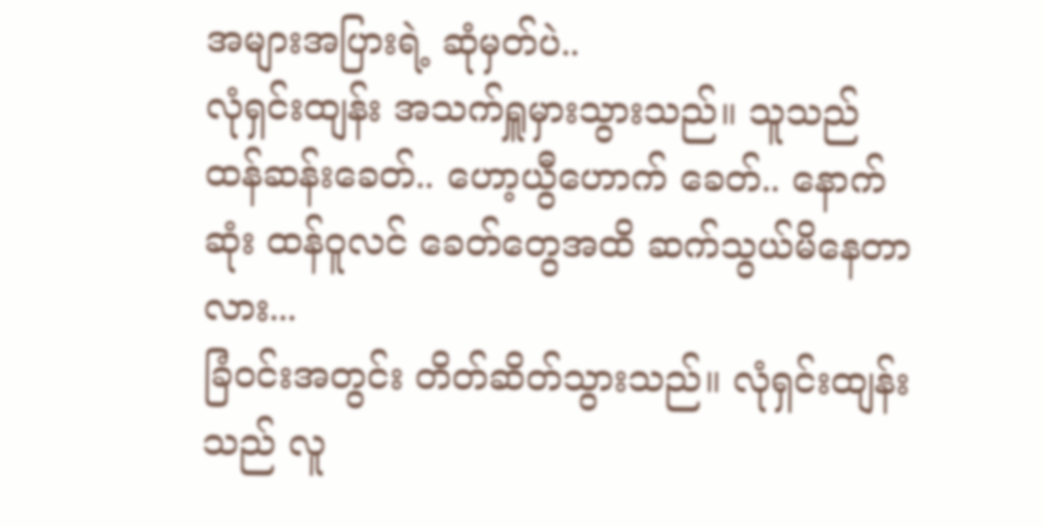အများအပြားရဲ့ ဆုံမှတ်ပဲ..
လုံရှင်းထျန်း အသက်ရှူမှားသွားသည်။ သူသည် ထန်ဆန်းခေတ်.. ဟော့ယွီဟောက် ခေတ်.. နောက်ဆုံး ထန်ဝူလင် ခေတ်တွေအထိ ဆက်သွယ်မိနေတာလား...
ခြံဝင်းအတွင်း တိတ်ဆိတ်သွားသည်။ လုံရှင်းထျန်းသည် လူ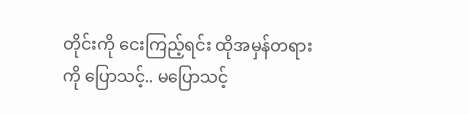တိုင်းကို ငေးကြည့်ရင်း ထိုအမှန်တရားကို ပြောသင့်.. မပြောသင့်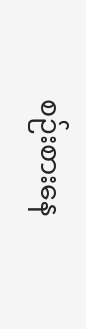စဉ်းစားနေ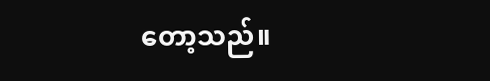တော့သည်။